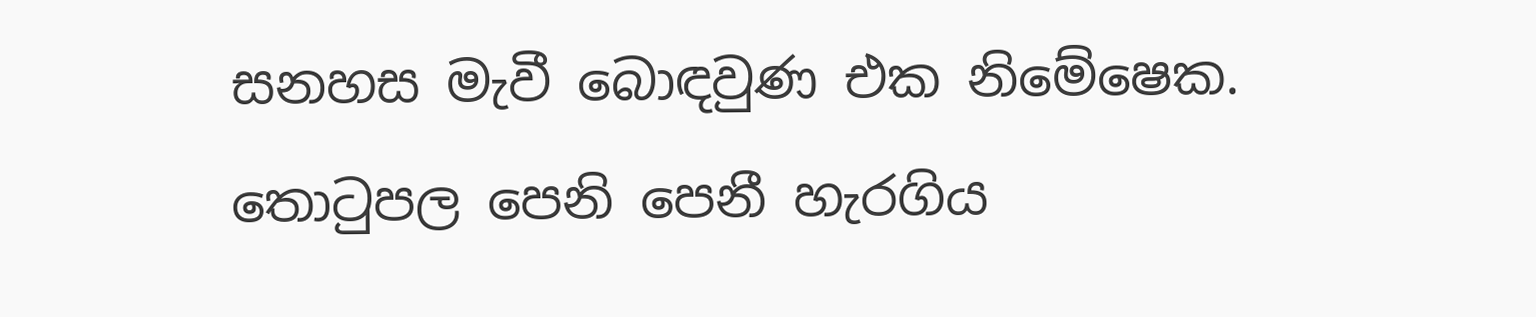සනහස මැවී බොඳවුණ එක නිමේෂෙක.
තොටුපල පෙනි පෙනී හැරගිය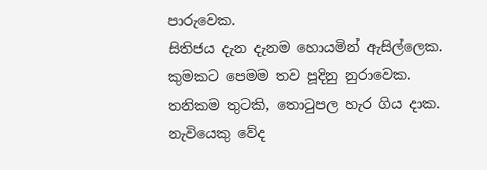පාරුවෙක.
සිතිජය දැන දැනම හොයමින් ඇසිල්ලෙක.
කුමකට පෙමම තව පූදිනු නුරාවෙක.
තනිකම තුටකි, තොටුපල හැර ගිය දාක.
නැවියෙකු වේද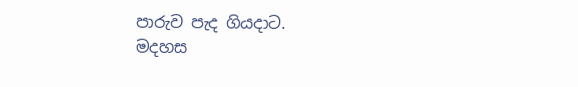පාරුව පැද ගියදාට.
මදහස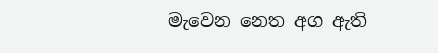මැවෙන නෙත අග ඇති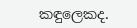කඳුලෙකද.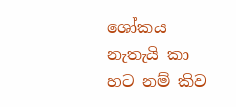ශෝකය නැතැයි කා හට නම් කිව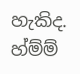හැකිද.
හ්ම්ම්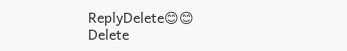ReplyDelete😊😊
Delete